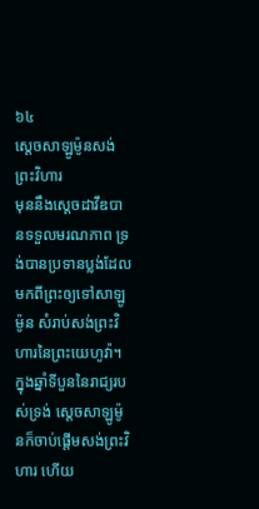៦៤
ស្តេចសាឡូម៉ូនសង់ព្រះវិហារ
មុននឹងស្តេចដាវីឌបានទទួលមរណភាព ទ្រង់បានប្រទានប្លង់ដែលមកពីព្រះឲ្យទៅសាឡូម៉ូន សំរាប់សង់ព្រះវិហារនៃព្រះយេហូវ៉ា។ ក្នុងឆ្នាំទីបួននៃរាជ្យរបស់ទ្រង់ ស្តេចសាឡូម៉ូនក៏ចាប់ផ្ដើមសង់ព្រះវិហារ ហើយ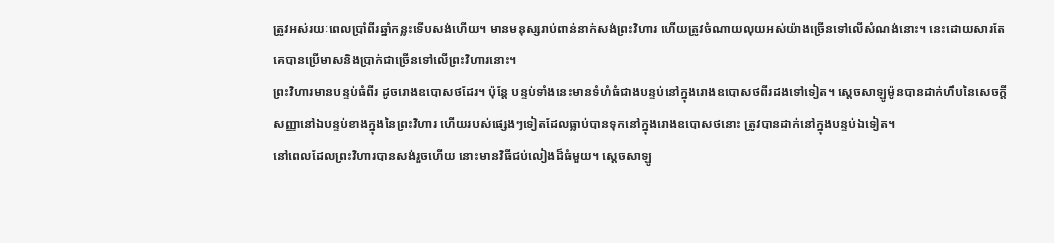ត្រូវអស់រយៈពេលប្រាំពីរឆ្នាំកន្លះទើបសង់ហើយ។ មានមនុស្សរាប់ពាន់នាក់សង់ព្រះវិហារ ហើយត្រូវចំណាយលុយអស់យ៉ាងច្រើនទៅលើសំណង់នោះ។ នេះដោយសារតែ គេបានប្រើមាសនិងប្រាក់ជាច្រើនទៅលើព្រះវិហារនោះ។
ព្រះវិហារមានបន្ទប់ធំពីរ ដូចរោងឧបោសថដែរ។ ប៉ុន្តែ បន្ទប់ទាំងនេះមានទំហំធំជាងបន្ទប់នៅក្នុងរោងឧបោសថពីរដងទៅទៀត។ ស្តេចសាឡូម៉ូនបានដាក់ហឹបនៃសេចក្ដីសញ្ញានៅឯបន្ទប់ខាងក្នុងនៃព្រះវិហារ ហើយរបស់ផ្សេងៗទៀតដែលធ្លាប់បានទុកនៅក្នុងរោងឧបោសថនោះ ត្រូវបានដាក់នៅក្នុងបន្ទប់ឯទៀត។
នៅពេលដែលព្រះវិហារបានសង់រួចហើយ នោះមានវិធីជប់លៀងដ៏ធំមួយ។ ស្តេចសាឡូ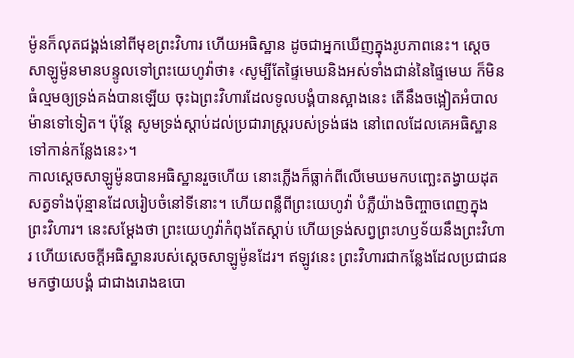ម៉ូនក៏លុតជង្គង់នៅពីមុខព្រះវិហារ ហើយអធិស្ឋាន ដូចជាអ្នកឃើញក្នុងរូបភាពនេះ។ ស្តេចសាឡូម៉ូនមានបន្ទូលទៅព្រះយេហូវ៉ាថា៖ ‹សូម្បីតែផ្ទៃមេឃនិងអស់ទាំងជាន់នៃផ្ទៃមេឃ ក៏មិនធំល្មមឲ្យទ្រង់គង់បានឡើយ ចុះឯព្រះវិហារដែលទូលបង្គំបានស្អាងនេះ តើនឹងចង្អៀតអំបាលម៉ានទៅទៀត។ ប៉ុន្តែ សូមទ្រង់ស្ដាប់ដល់ប្រជារាស្ត្ររបស់ទ្រង់ផង នៅពេលដែលគេអធិស្ឋានទៅកាន់កន្លែងនេះ›។
កាលស្តេចសាឡូម៉ូនបានអធិស្ឋានរួចហើយ នោះភ្លើងក៏ធ្លាក់ពីលើមេឃមកបញ្ឆេះតង្វាយដុតសត្វទាំងប៉ុន្មានដែលរៀបចំនៅទីនោះ។ ហើយពន្លឺពីព្រះយេហូវ៉ា បំភ្លឺយ៉ាងចិញ្ចាចពេញក្នុងព្រះវិហារ។ នេះសម្ដែងថា ព្រះយេហូវ៉ាកំពុងតែស្ដាប់ ហើយទ្រង់សព្វព្រះហឫទ័យនឹងព្រះវិហារ ហើយសេចក្ដីអធិស្ឋានរបស់ស្តេចសាឡូម៉ូនដែរ។ ឥឡូវនេះ ព្រះវិហារជាកន្លែងដែលប្រជាជនមកថ្វាយបង្គំ ជាជាងរោងឧបោ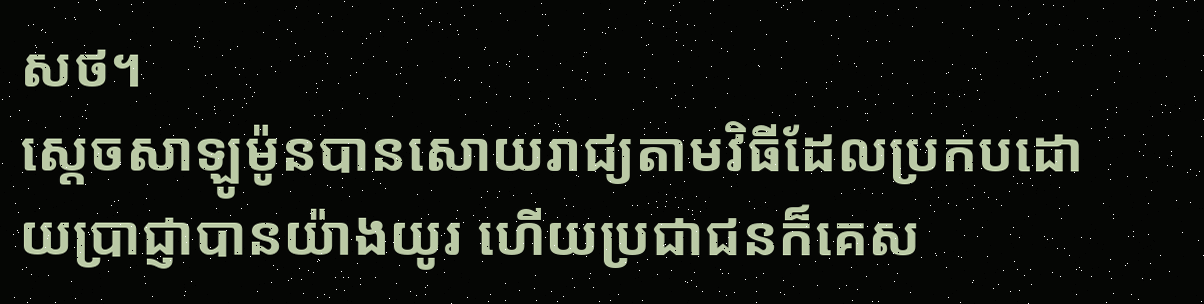សថ។
ស្តេចសាឡូម៉ូនបានសោយរាជ្យតាមវិធីដែលប្រកបដោយប្រាជ្ញាបានយ៉ាងយូរ ហើយប្រជាជនក៏គេស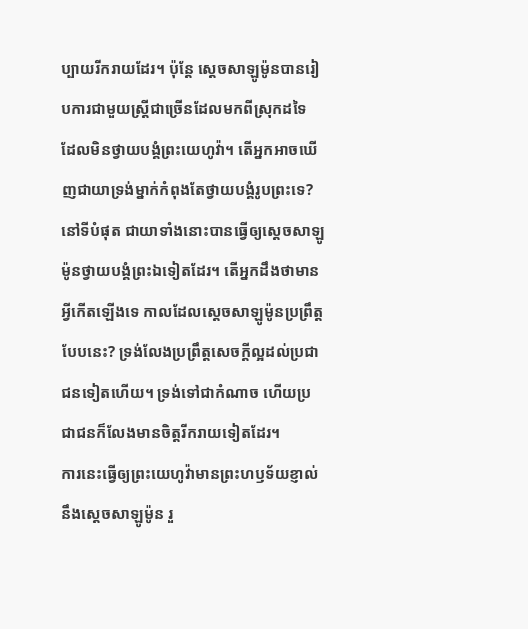ប្បាយរីករាយដែរ។ ប៉ុន្តែ ស្តេចសាឡូម៉ូនបានរៀបការជាមួយស្ត្រីជាច្រើនដែលមកពីស្រុកដទៃ ដែលមិនថ្វាយបង្គំព្រះយេហូវ៉ា។ តើអ្នកអាចឃើញជាយាទ្រង់ម្នាក់កំពុងតែថ្វាយបង្គំរូបព្រះទេ? នៅទីបំផុត ជាយាទាំងនោះបានធ្វើឲ្យស្តេចសាឡូម៉ូនថ្វាយបង្គំព្រះឯទៀតដែរ។ តើអ្នកដឹងថាមានអ្វីកើតឡើងទេ កាលដែលស្តេចសាឡូម៉ូនប្រព្រឹត្តបែបនេះ? ទ្រង់លែងប្រព្រឹត្តសេចក្ដីល្អដល់ប្រជាជនទៀតហើយ។ ទ្រង់ទៅជាកំណាច ហើយប្រជាជនក៏លែងមានចិត្តរីករាយទៀតដែរ។
ការនេះធ្វើឲ្យព្រះយេហូវ៉ាមានព្រះហឫទ័យខ្ញាល់នឹងស្តេចសាឡូម៉ូន រួ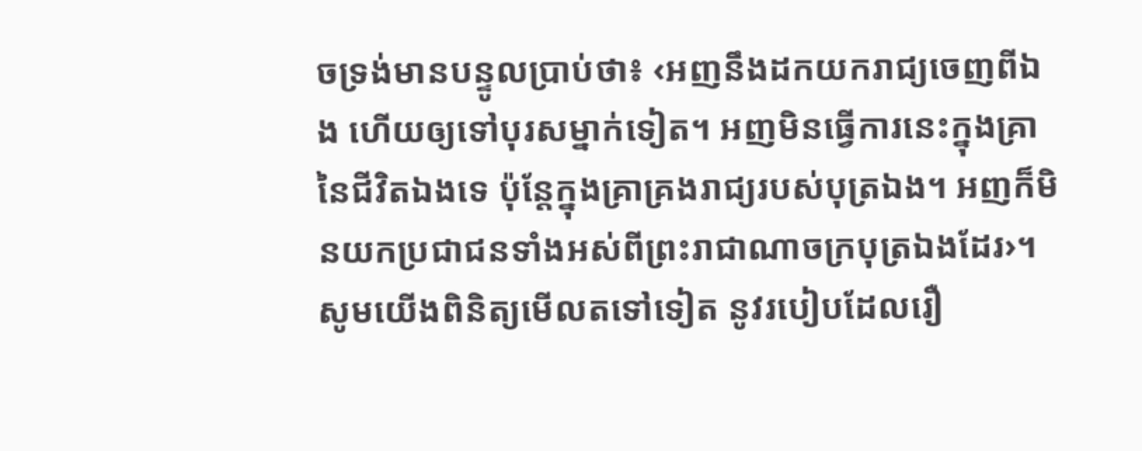ចទ្រង់មានបន្ទូលប្រាប់ថា៖ ‹អញនឹងដកយករាជ្យចេញពីឯង ហើយឲ្យទៅបុរសម្នាក់ទៀត។ អញមិនធ្វើការនេះក្នុងគ្រានៃជីវិតឯងទេ ប៉ុន្តែក្នុងគ្រាគ្រងរាជ្យរបស់បុត្រឯង។ អញក៏មិនយកប្រជាជនទាំងអស់ពីព្រះរាជាណាចក្របុត្រឯងដែរ›។ សូមយើងពិនិត្យមើលតទៅទៀត នូវរបៀបដែលរឿ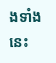ងទាំងនេះ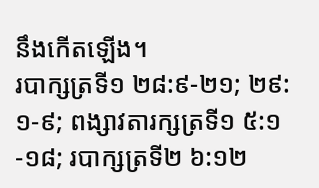នឹងកើតឡើង។
របាក្សត្រទី១ ២៨:៩-២១; ២៩:១-៩; ពង្សាវតារក្សត្រទី១ ៥:១-១៨; របាក្សត្រទី២ ៦:១២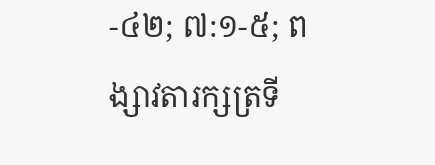-៤២; ៧:១-៥; ពង្សាវតារក្សត្រទី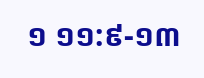១ ១១:៩-១៣